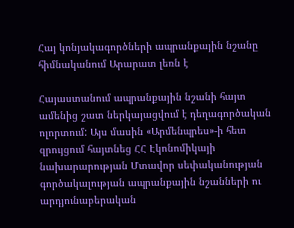Հայ կոնյակագործների ապրանքային նշանը հիմնականում Արարատ լեռն է

Հայաստանում ապրանքային նշանի հայտ ամենից շատ ներկայացվում է դեղագործական ոլորտում: Այս մասին «Արմենպրես»-ի հետ զրույցում հայտնեց ՀՀ Էկոնոմիկայի նախարարության Մտավոր սեփականության գործակալության ապրանքային նշանների ու արդյունաբերական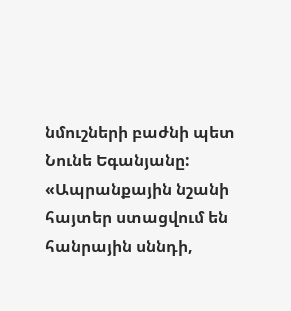նմուշների բաժնի պետ Նունե Եգանյանը: «Ապրանքային նշանի հայտեր ստացվում են հանրային սննդի,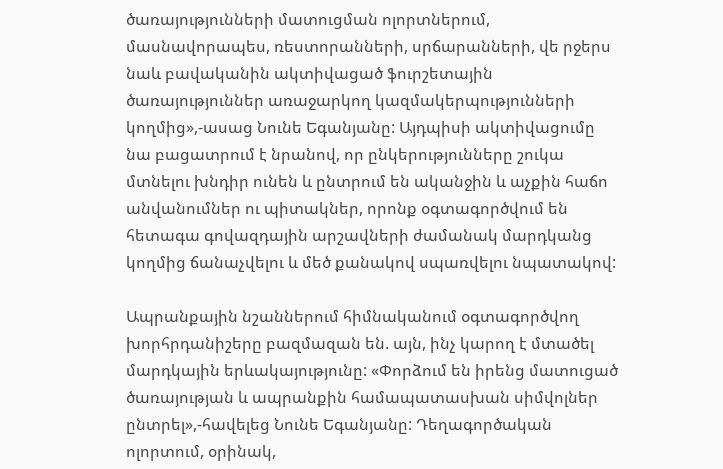ծառայությունների մատուցման ոլորտներում, մասնավորապես, ռեստորանների, սրճարանների, վե րջերս նաև բավականին ակտիվացած ֆուրշետային ծառայություններ առաջարկող կազմակերպությունների կողմից»,-ասաց Նունե Եգանյանը: Այդպիսի ակտիվացումը նա բացատրում է նրանով, որ ընկերությունները շուկա մտնելու խնդիր ունեն և ընտրում են ականջին և աչքին հաճո անվանումներ ու պիտակներ, որոնք օգտագործվում են հետագա գովազդային արշավների ժամանակ մարդկանց կողմից ճանաչվելու և մեծ քանակով սպառվելու նպատակով:

Ապրանքային նշաններում հիմնականում օգտագործվող խորհրդանիշերը բազմազան են. այն, ինչ կարող է մտածել մարդկային երևակայությունը: «Փորձում են իրենց մատուցած ծառայության և ապրանքին համապատասխան սիմվոլներ ընտրել»,-հավելեց Նունե Եգանյանը: Դեղագործական ոլորտում, օրինակ,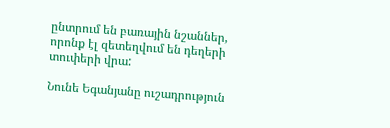ընտրում են բառային նշաններ, որոնք էլ զետեղվում են դեղերի տուփերի վրա:

Նունե Եգանյանը ուշադրություն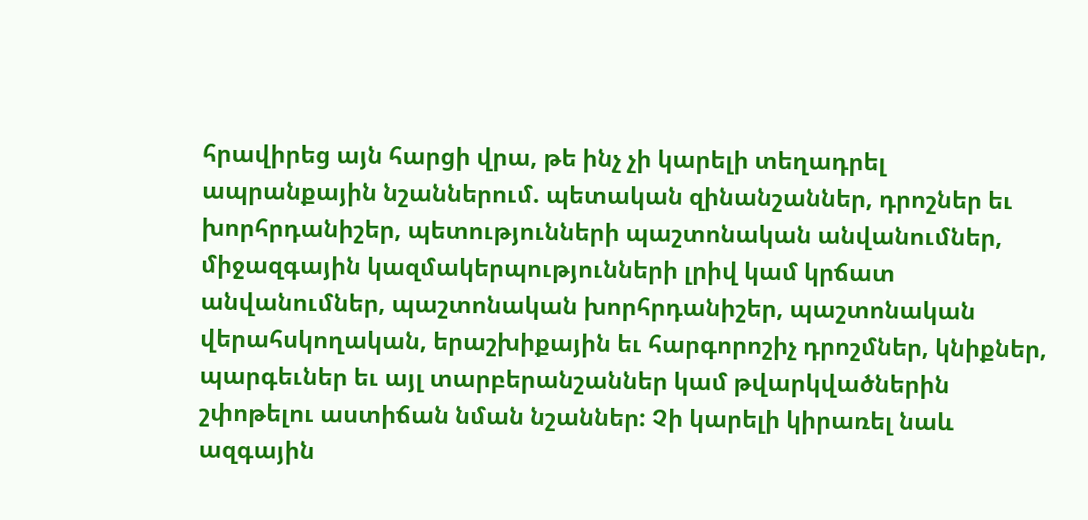հրավիրեց այն հարցի վրա, թե ինչ չի կարելի տեղադրել ապրանքային նշաններում. պետական զինանշաններ, դրոշներ եւ խորհրդանիշեր, պետությունների պաշտոնական անվանումներ, միջազգային կազմակերպությունների լրիվ կամ կրճատ անվանումներ, պաշտոնական խորհրդանիշեր, պաշտոնական վերահսկողական, երաշխիքային եւ հարգորոշիչ դրոշմներ, կնիքներ, պարգեւներ եւ այլ տարբերանշաններ կամ թվարկվածներին շփոթելու աստիճան նման նշաններ: Չի կարելի կիրառել նաև ազգային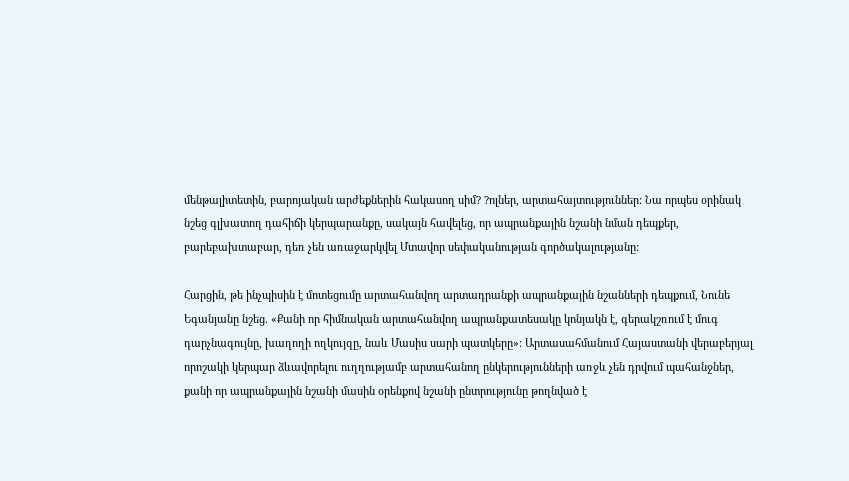մենթալիտետին, բարոյական արժեքներին հակասող սիմ? ?ոլներ, արտահայտություններ: Նա որպես օրինակ նշեց գլխատող դահիճի կերպարանքը, սակայն հավելեց, որ ապրանքային նշանի նման դեպքեր, բարեբախտաբար, դեռ չեն առաջարկվել Մտավոր սեփականության գործակալությանը:

Հարցին, թե ինչպիսին է մոտեցումը արտահանվող արտադրանքի ապրանքային նշանների դեպքում, Նունե Եգանյանը նշեց. «Քանի որ հիմնական արտահանվող ապրանքատեսակը կոնյակն է, գերակշռում է մուգ դարչնագույնը, խաղողի ողկույզը, նաև Մասիս սարի պատկերը»: Արտասահմանում Հայաստանի վերաբերյալ որոշակի կերպար ձևավորելու ուղղությամբ արտահանող ընկերությունների առջև չեն դրվում պահանջներ, քանի որ ապրանքային նշանի մասին օրենքով նշանի ընտրությունը թողնված է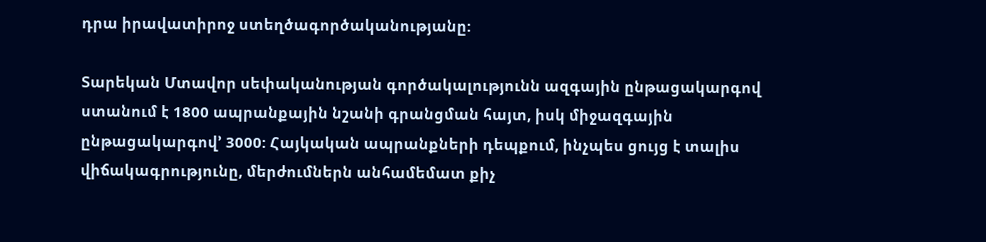դրա իրավատիրոջ ստեղծագործականությանը:

Տարեկան Մտավոր սեփականության գործակալությունն ազգային ընթացակարգով ստանում է 1800 ապրանքային նշանի գրանցման հայտ, իսկ միջազգային ընթացակարգով’ 3000: Հայկական ապրանքների դեպքում, ինչպես ցույց է տալիս վիճակագրությունը, մերժումներն անհամեմատ քիչ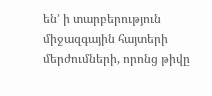են’ ի տարբերություն միջազգային հայտերի մերժումների, որոնց թիվը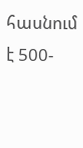հասնում է 500-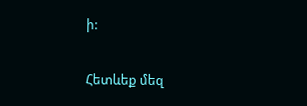ի:

Հետևեք մեզ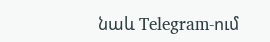նաև Telegram-ում